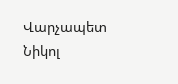Վարչապետ Նիկոլ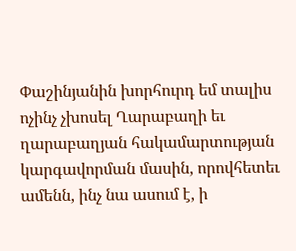Փաշինյանին խորհուրդ եմ տալիս ոչինչ չխոսել Ղարաբաղի եւ ղարաբաղյան հակամարտության կարգավորման մասին, որովհետեւ ամենն, ինչ նա ասում է, ի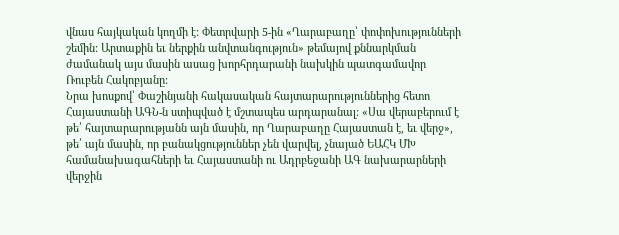վնաս հայկական կողմի է: Փետրվարի 5-ին «Ղարաբաղը՝ փոփոխությունների շեմին: Արտաքին եւ ներքին անվտանգություն» թեմայով քննարկման ժամանակ այս մասին ասաց խորհրդարանի նախկին պատգամավոր Ռուբեն Հակոբյանը:
Նրա խոսքով՝ Փաշինյանի հակասական հայտարարություններից հետո Հայաստանի ԱԳՆ-ն ստիպված է մշտապես արդարանալ: «Սա վերաբերում է թե՛ հայտարարությանն այն մասին, որ Ղարաբաղը Հայաստան է, եւ վերջ», թե՛ այն մասին, որ բանակցություններ չեն վարվել, չնայած ԵԱՀԿ ՄԽ համանախագահների եւ Հայաստանի ու Ադրբեջանի ԱԳ նախարարների վերջին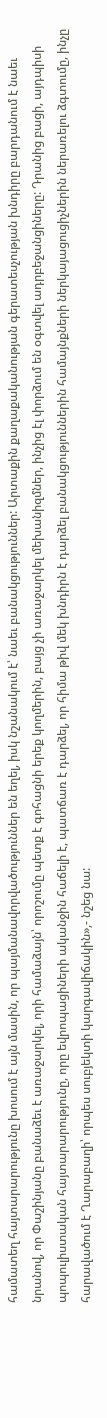համատեղ հայտարարությունը խոսում է այն մասին, որ պայմանավորվածություններ են եղել, իսկ նշանակում է՝ նաեւ բանակցություններ: Արտաքին քաղաքականության գերատեսչության խնդիրը բարդանում է նաեւ նրանով, որ Փաշինյանը բանաձեւ է առաջարկել, որի համաձայն՝ որոշումը պետք է գոհացնի երեք կողմերին, բայց չի առաջարկել մեխանիզմներ, ինչից էլ փորձում են օգտվել ադրբեջանցիները: Դրանից բացի, այդպիսի պոպուլիստական հայտարարությունը, որը եվրոպացիների ականջին հաճելի է, պատճառ է դարձել, որ հիմա թիվ մեկ խնդիրն է դարձել բանակցություններին համայնքների ներկայացուցիչներին ներառելու ձգտումը, ինչը հարավածում է Ղարաբաղի՝ որպես սուբյեկտի կարգավիճակին»,- նշեց նա: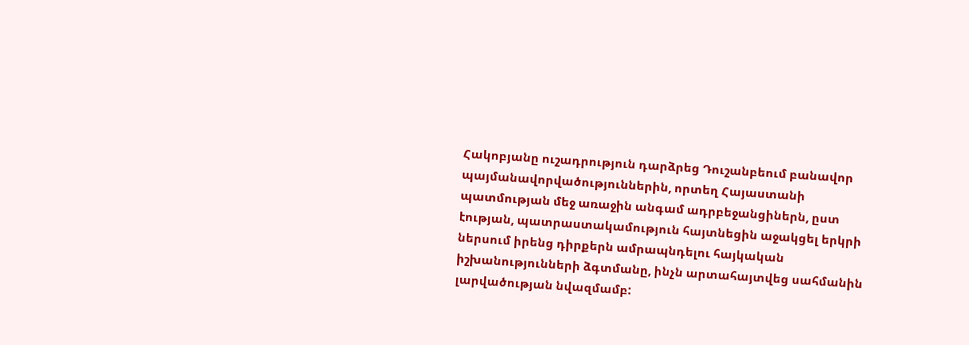Հակոբյանը ուշադրություն դարձրեց Դուշանբեում բանավոր պայմանավորվածություններին, որտեղ Հայաստանի պատմության մեջ առաջին անգամ ադրբեջանցիներն, ըստ էության, պատրաստակամություն հայտնեցին աջակցել երկրի ներսում իրենց դիրքերն ամրապնդելու հայկական իշխանությունների ձգտմանը, ինչն արտահայտվեց սահմանին լարվածության նվազմամբ: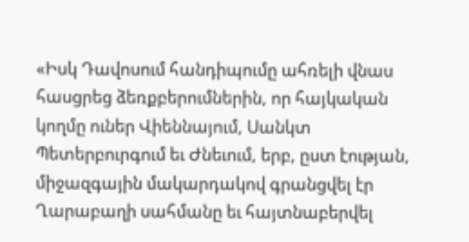«Իսկ Դավոսում հանդիպումը ահռելի վնաս հասցրեց ձեռքբերումներին, որ հայկական կողմը ուներ Վիեննայում, Սանկտ Պետերբուրգում եւ Ժնեւում, երբ, ըստ էության, միջազգային մակարդակով գրանցվել էր Ղարաբաղի սահմանը եւ հայտնաբերվել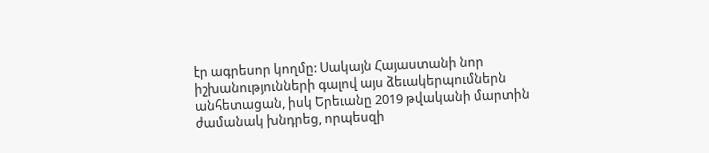էր ագրեսոր կողմը: Սակայն Հայաստանի նոր իշխանությունների գալով այս ձեւակերպումներն անհետացան, իսկ Երեւանը 2019 թվականի մարտին ժամանակ խնդրեց, որպեսզի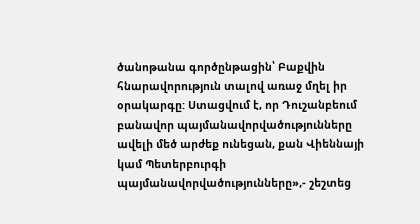ծանոթանա գործընթացին՝ Բաքվին հնարավորություն տալով առաջ մղել իր օրակարգը: Ստացվում է, որ Դուշանբեում բանավոր պայմանավորվածությունները ավելի մեծ արժեք ունեցան, քան Վիեննայի կամ Պետերբուրգի պայմանավորվածությունները»,- շեշտեց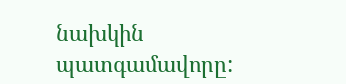նախկին պատգամավորը: